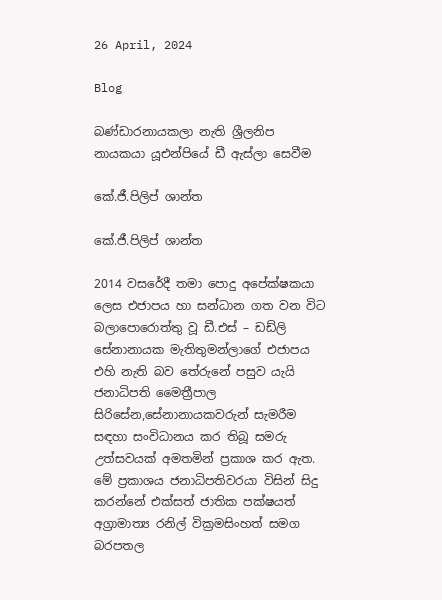26 April, 2024

Blog

බණ්ඩාරනායකලා නැති ශ්‍රීලනිප නායකයා යූඑන්පියේ ඩී ඇස්ලා සෙවීම

කේ.ජී.පිලිප් ශාන්ත

කේ.ජී.පිලිප් ශාන්ත

2014 වසරේදී තමා පොදු අපේක්ෂකයා ලෙස එජාපය හා සන්ධාන ගත වන විට බලාපොරොත්තු වූ ඩී.එස් – ඩඩ්ලි සේනානායක මැතිතුමන්ලාගේ එජාපය එහි නැති බව තේරුනේ පසුව යැයි ජනාධිපති මෛත්‍රීපාල සිරිසේන,සේනානායකවරුන් සැමරීම සඳහා සංවිධානය කර තිබූ සමරු උත්සවයක් අමතමින් ප්‍රකාශ කර ඇත. මේ ප්‍රකාශය ජනාධිපතිවරයා විසින් සිදු කරන්නේ එක්සත් ජාතික පක්ෂයත් අග්‍රාමාත්‍ය රනිල් වික්‍රමසිංහත් සමග බරපතල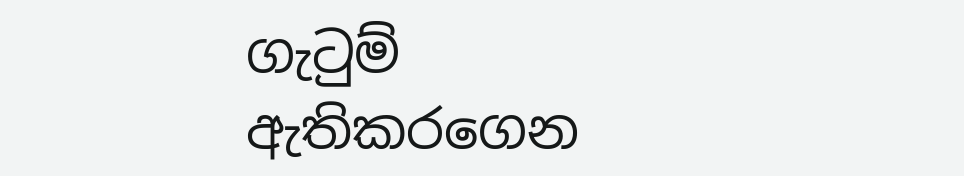ගැටුම් ඇතිකරගෙන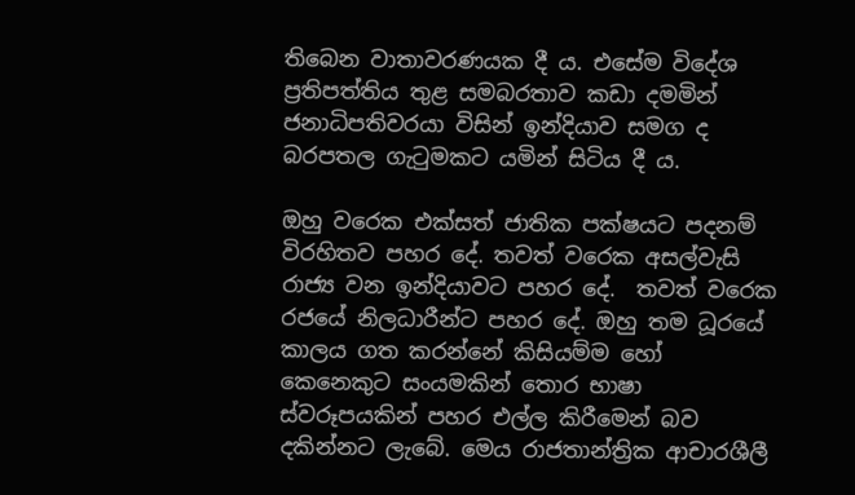තිබෙන වාතාවරණයක දී ය. එසේම විදේශ ප්‍රතිපත්තිය තුළ සමබරතාව කඩා දමමින් ජනාධිපතිවරයා විසින් ඉන්දියාව සමග ද බරපතල ගැටුමකට යමින් සිටිය දී ය.

ඔහු වරෙක එක්සත් ජාතික පක්ෂයට පදනම් විරහිතව පහර දේ. තවත් වරෙක අසල්වැසි රාජ්‍ය වන ඉන්දියාවට පහර දේ.  තවත් වරෙක රජයේ නිලධාරීන්ට පහර දේ. ඔහු තම ධූරයේ කාලය ගත කරන්නේ කිසියම්ම හෝ කෙනෙකුට සංයමකින් තොර භාෂා ස්වරූපයකින් පහර එල්ල කිරීමෙන් බව දකින්නට ලැබේ. මෙය රාජතාන්ත්‍රික ආචාරශීලී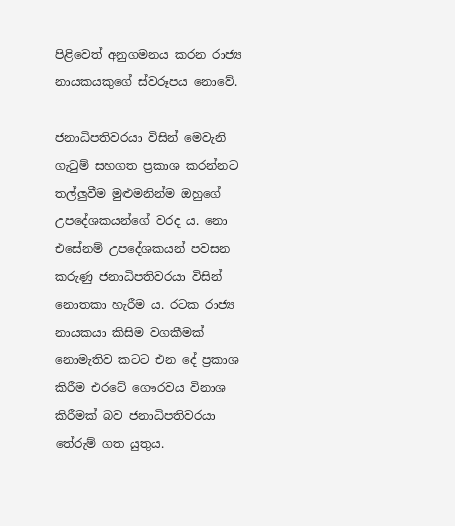පිළිවෙත් අනුගමනය කරන රාජ්‍ය නායකයකුගේ ස්වරූපය නොවේ.

ජනාධිපතිවරයා විසින් මෙවැනි ගැටුම් සහගත ප්‍රකාශ කරන්නට තල්ලුවීම මුළුමනින්ම ඔහුගේ උපදේශකයන්ගේ වරද ය. නො එසේනම් උපදේශකයන් පවසන කරුණු ජනාධිපතිවරයා විසින් නොතකා හැරීම ය. රටක රාජ්‍ය නායකයා කිසිම වගකීමක් නොමැතිව කටට එන දේ ප්‍රකාශ කිරීම එරටේ ගෞරවය විනාශ කිරීමක් බව ජනාධිපතිවරයා තේරුම් ගත යුතුය.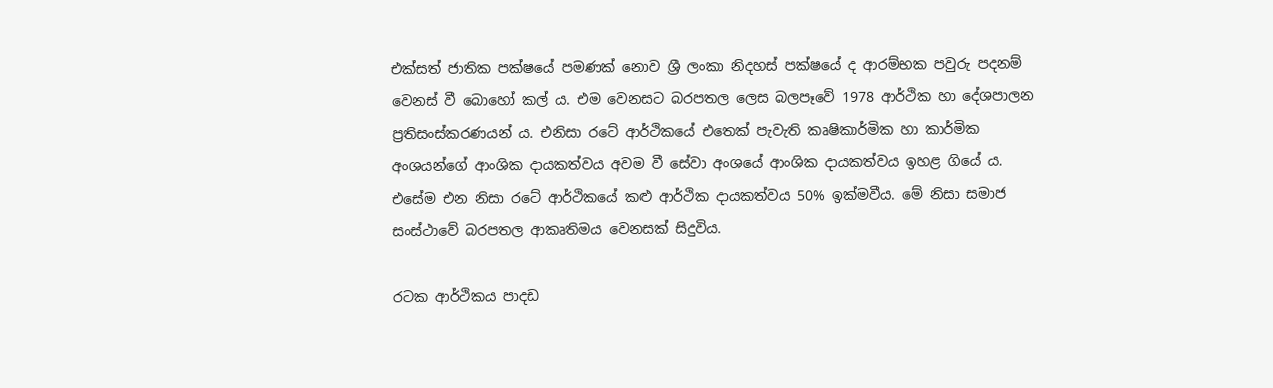එක්සත් ජාතික පක්ෂයේ පමණක් නොව ශ්‍රී ලංකා නිදහස් පක්ෂයේ ද ආරම්භක පවුරු පදනම් වෙනස් වී බොහෝ කල් ය. එම වෙනසට බරපතල ලෙස බලපෑවේ 1978 ආර්ථික හා දේශපාලන ප්‍රතිසංස්කරණයන් ය. එනිසා රටේ ආර්ථිකයේ එතෙක් පැවැති කෘෂිකාර්මික හා කාර්මික අංශයන්ගේ ආංශික දායකත්වය අවම වී සේවා අංශයේ ආංශික දායකත්වය ඉහළ ගියේ ය. එසේම එන නිසා රටේ ආර්ථිකයේ කළු ආර්ථික දායකත්වය 50% ඉක්මවීය. මේ නිසා සමාජ සංස්ථාවේ බරපතල ආකෘතිමය වෙනසක් සිදුවිය.

රටක ආර්ථිකය පාදඩ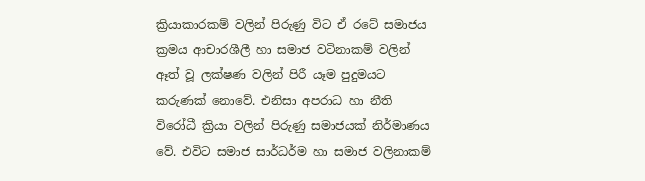ක්‍රියාකාරකම් වලින් පිරුණු විට ඒ රටේ සමාජය ක්‍රමය ආචාරශීලී හා සමාජ වටිනාකම් වලින් ඈත් වූ ලක්ෂණ වලින් පිරී යෑම පුදුමයට කරුණක් නොවේ. එනිසා අපරාධ හා නීති විරෝධී ක්‍රියා වලින් පිරුණු සමාජයක් නිර්මාණය වේ. එවිට සමාජ සාර්ධර්ම හා සමාජ වලිනාකම්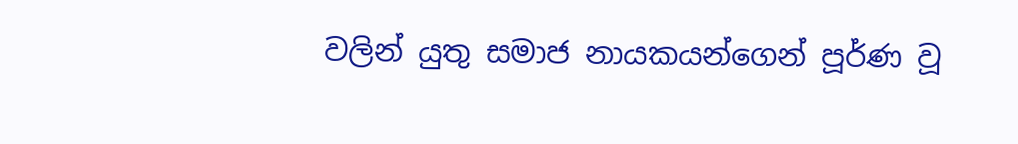වලින් යුතු සමාජ නායකයන්ගෙන් පූර්ණ වූ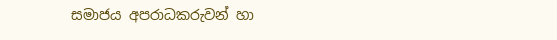සමාජය අපරාධකරුවන් හා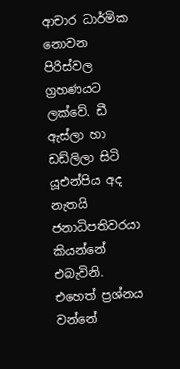ආචාර ධාර්මික නොවන පිරිස්වල ග්‍රහණයට ලක්වේ. ඩී ඇස්ලා හා ඩඩ්ලිලා සිටි යූඑන්පිය අද නැතයි ජනාධිපතිවරයා කියන්නේ එබැවිනි. එහෙත් ප්‍රශ්නය වන්නේ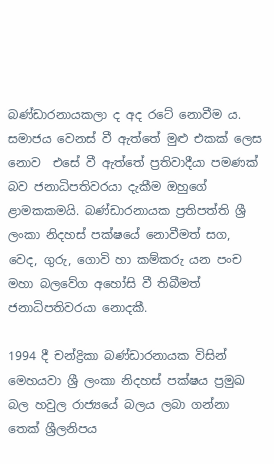බණ්ඩාරනායකලා ද අද රටේ නොවීම ය. සමාජය වෙනස් වී ඇත්තේ මුළු එකක් ලෙස නොව  එසේ වී ඇත්තේ ප්‍රතිවාදීයා පමණක් බව ජනාධිපතිවරයා දැකීම ඔහුගේ ළාමකකමයි. බණ්ඩාරනායක ප්‍රතිපත්ති ශ්‍රී ලංකා නිදහස් පක්ෂයේ නොවීමත් සග, වෙද, ගුරු, ගොවි හා කම්කරු යන පංච මහා බලවේග අහෝසි වී තිබීමත් ජනාධිපතිවරයා නොදකී.

1994 දී චන්ද්‍රිකා බණ්ඩාරනායක විසින් මෙහයවා ශ්‍රී ලංකා නිදහස් පක්ෂය ප්‍රමුඛ බල හවුල රාජ්‍යයේ බලය ලබා ගන්නා තෙක් ශ්‍රීලනිපය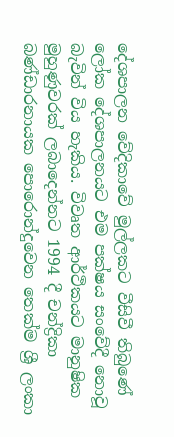දේශපාලන වේදිකාවේ මුල්ලකට වීසිවී තිබුණේ ලෝක දේශපාලනයට එම පක්ෂය සංවේදී නොවූ බැවින් විය හැකිය. විවෘත ආර්ථිකයට මානුෂික මුහුණුවරක් ලබාදෙන්නට 1994 දී චන්ද්‍රිකා බණ්ඩාරනායක පොරොන්දුවෙන තෙක්ම ශ්‍රී ලංකා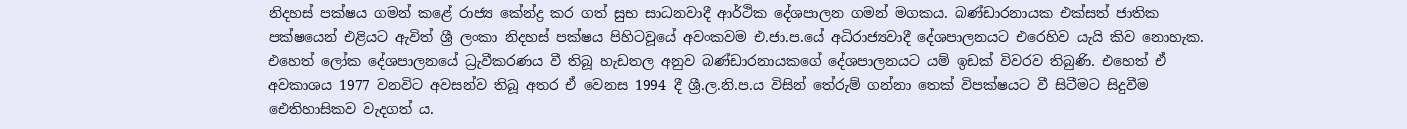නිදහස් පක්ෂය ගමන් කළේ රාජ්‍ය කේන්ද්‍ර කර ගත් සුභ සාධනවාදී ආර්ථික දේශපාලන ගමන් මගකය. බණ්ඩාරනායක එක්සත් ජාතික පක්ෂයෙන් එළියට ඇවිත් ශ්‍රී ලංකා නිදහස් පක්ෂය පිහිටවූයේ අවංකවම එ.ජා.ප.යේ අධිරාජ්‍යවාදී දේශපාලනයට එරෙහිව යැයි කිව නොහැක. එහෙත් ලෝක දේශපාලනයේ ධ්‍රැවීකරණය වී තිබූ හැඩතල අනුව බණ්ඩාරනායකගේ දේශපාලනයට යම් ඉඩක් විවරව තිබුණි. එහෙත් ඒ අවකාශය 1977 වනවිට අවසන්ව තිබූ අතර ඒ වෙනස 1994 දී ශ්‍රී.ල.නි.ප.ය විසින් තේරුම් ගන්නා තෙක් විපක්ෂයට වී සිටීමට සිදුවීම ඓතිහාසිකව වැදගත් ය.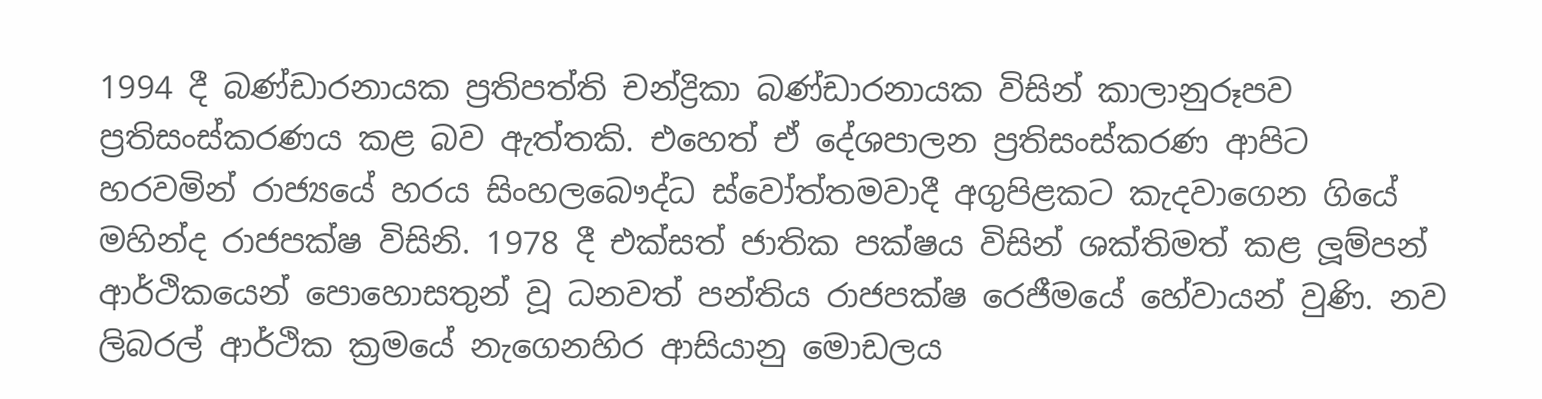1994 දී බණ්ඩාරනායක ප්‍රතිපත්ති චන්ද්‍රිකා බණ්ඩාරනායක විසින් කාලානුරූපව ප්‍රතිසංස්කරණය කළ බව ඇත්තකි. එහෙත් ඒ දේශපාලන ප්‍රතිසංස්කරණ ආපිට හරවමින් රාජ්‍යයේ හරය සිංහලබෞද්ධ ස්වෝත්තමවාදී අගුපිළකට කැදවාගෙන ගියේ මහින්ද රාජපක්ෂ විසිනි. 1978 දී එක්සත් ජාතික පක්ෂය විසින් ශක්තිමත් කළ ලූම්පන් ආර්ථිකයෙන් පොහොසතුන් වූ ධනවත් පන්තිය රාජපක්ෂ රෙජීමයේ හේවායන් වුණි. නව ලිබරල් ආර්ථික ක්‍රමයේ නැගෙනහිර ආසියානු මොඩලය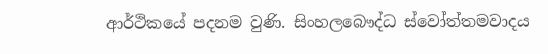ආර්ථිකයේ පදනම වුණි. සිංහලබෞද්ධ ස්වෝත්තමවාදය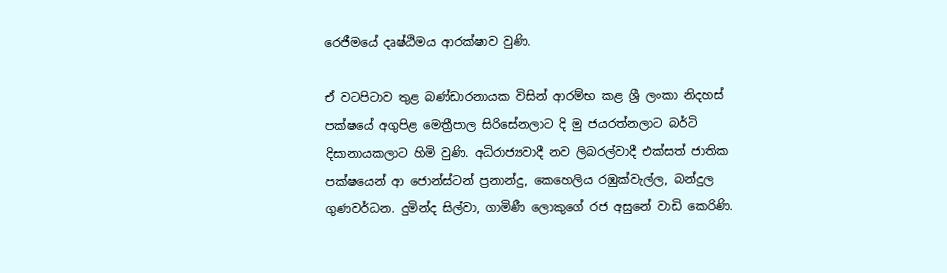රෙජීමයේ දෘෂ්ඨිමය ආරක්ෂාව වුණි.

ඒ වටපිටාව තුළ බණ්ඩාරනායක විසින් ආරම්භ කළ ශ්‍රී ලංකා නිදහස් පක්ෂයේ අගුපිළ මෙත්‍රීපාල සිරිසේනලාට දි මු ජයරත්නලාට බර්ටි දිසානායකලාට හිමි වුණි. අධිරාජ්‍යවාදී නව ලිබරල්වාදී එක්සත් ජාතික පක්ෂයෙන් ආ ජොන්ස්ටන් ප්‍රනාන්දු, කෙහෙලිය රඹුක්වැල්ල, බන්දුල ගුණවර්ධන. දුමින්ද සිල්වා, ගාමිණී ලොකුගේ රජ අසුනේ වාඩි කෙරිණි.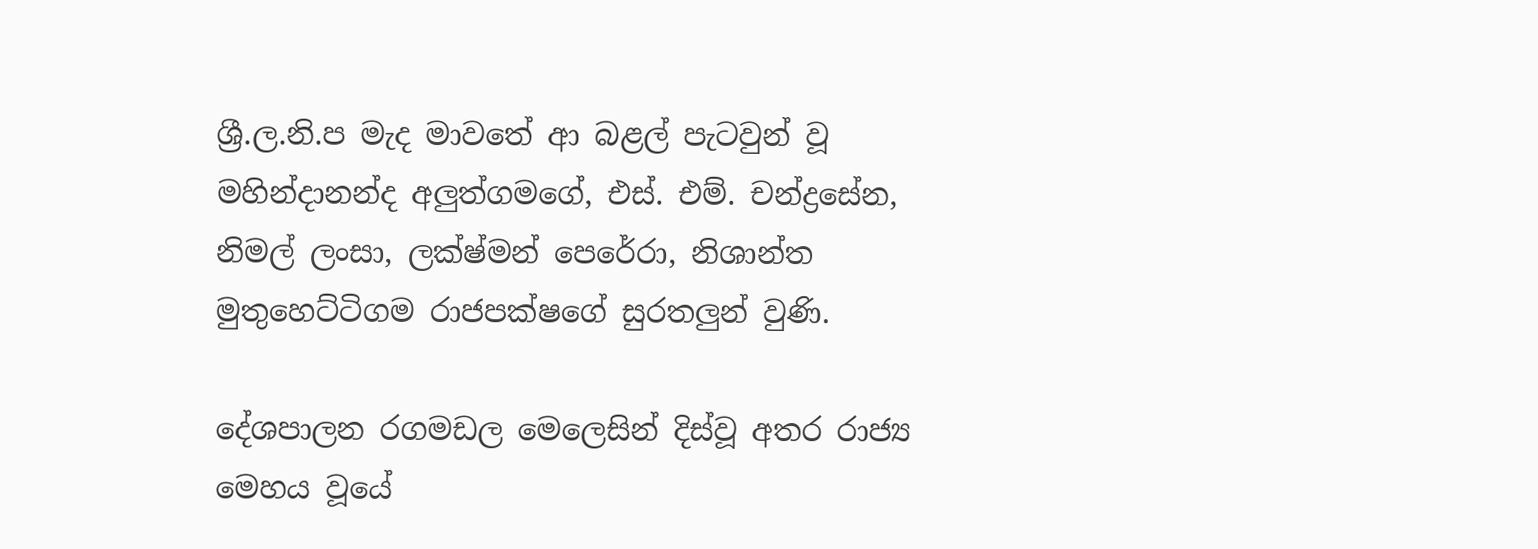ශ්‍රී.ල.නි.ප මැද මාවතේ ආ බළල් පැටවුන් වූ මහින්දානන්ද අලුත්ගමගේ, එස්. එම්. චන්ද්‍රසේන, නිමල් ලංසා, ලක්ෂ්මන් පෙරේරා, නිශාන්ත මුතුහෙට්ටිගම රාජපක්ෂගේ සුරතලුන් වුණි.

දේශපාලන රගමඩල මෙලෙසින් දිස්වූ අතර රාජ්‍ය මෙහය වූයේ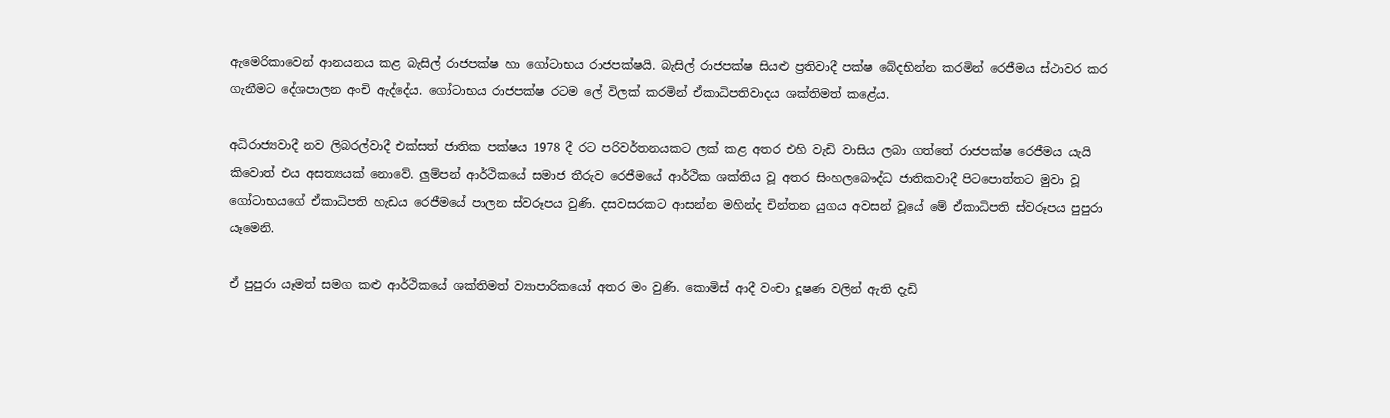ඇමෙරිකාවෙන් ආනයනය කළ බැසිල් රාජපක්ෂ හා ගෝටාභය රාජපක්ෂයි. බැසිල් රාජපක්ෂ සියළු ප්‍රතිවාදී පක්ෂ බේදභින්න කරමින් රෙජීමය ස්ථාවර කර ගැනීමට දේශපාලන අංචි ඇද්දේය. ගෝටාභය රාජපක්ෂ රටම ලේ විලක් කරමින් ඒකාධිපතිවාදය ශක්තිමත් කළේය.

අධිරාජ්‍යවාදී නව ලිබරල්වාදී එක්සත් ජාතික පක්ෂය 1978 දී රට පරිවර්තනයකට ලක් කළ අතර එහි වැඩි වාසිය ලබා ගත්තේ රාජපක්ෂ රෙජීමය යැයි කිවොත් එය අසත්‍යයක් නොවේ. ලුම්පන් ආර්ථිකයේ සමාජ තීරුව රෙජීමයේ ආර්ථික ශක්තිය වූ අතර සිංහලබෞද්ධ ජාතිකවාදී පිටපොත්තට මුවා වූ ගෝටාභයගේ ඒකාධිපති හැඩය රෙජීමයේ පාලන ස්වරූපය වුණි. දසවසරකට ආසන්න මහින්ද චින්තන යුගය අවසන් වූයේ මේ ඒකාධිපති ස්වරූපය පුපුරා යෑමෙනි.

ඒ පුපුරා යෑමත් සමග කළු ආර්ථිකයේ ශක්තිමත් ව්‍යාපාරිකයෝ අතර මං වුණි. කොමිස් ආදී වංචා දූෂණ වලින් ඇති දැඩි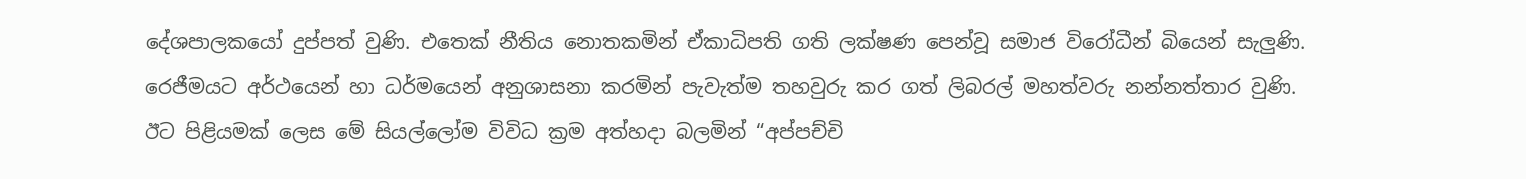දේශපාලකයෝ දුප්පත් වුණි. එතෙක් නීතිය නොතකමින් ඒකාධිපති ගති ලක්ෂණ පෙන්වූ සමාජ විරෝධීන් බියෙන් සැලුණි. රෙජීමයට අර්ථයෙන් හා ධර්මයෙන් අනුශාසනා කරමින් පැවැත්ම තහවුරු කර ගත් ලිබරල් මහත්වරු නන්නත්තාර වුණි. ඊට පිළියමක් ලෙස මේ සියල්ලෝම විවිධ ක්‍රම අත්හදා බලමින් “අප්පච්චි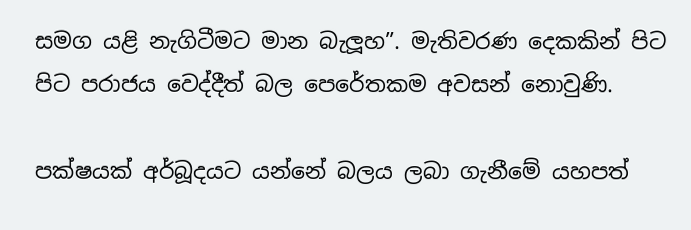සමග යළි නැගිටීමට මාන බැලූහ”. මැතිවරණ දෙකකින් පිට පිට පරාජය වෙද්දීත් බල පෙරේතකම අවසන් නොවුණි.

පක්ෂයක් අර්බූදයට යන්නේ බලය ලබා ගැනීමේ යහපත්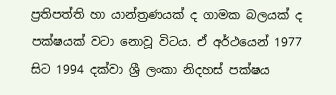ප්‍රතිපත්ති හා යාන්ත්‍රණයක් ද ගාමක බලයක් ද පක්ෂයක් වටා නොවූ විටය. ඒ අර්ථයෙන් 1977 සිට 1994 දක්වා ශ්‍රී ලංකා නිදහස් පක්ෂය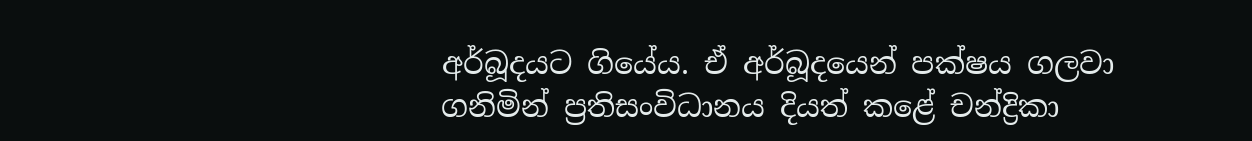අර්බූදයට ගියේය. ඒ අර්බූදයෙන් පක්ෂය ගලවා ගනිමින් ප්‍රතිසංවිධානය දියත් කළේ චන්ද්‍රිකා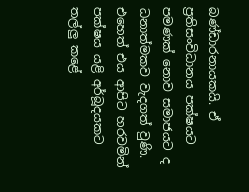බණ්ඩාරනායකයි. ඒ ප්‍රතිසංවිධානය පක්ෂයට පමණක් නොව සමාජයට ද ධනාත්මකව වැදගත් වුණි. එහෙත් එය ආපිට හරවමින් පක්ෂය යළි අර්බූදයකට තල්ලු කළේ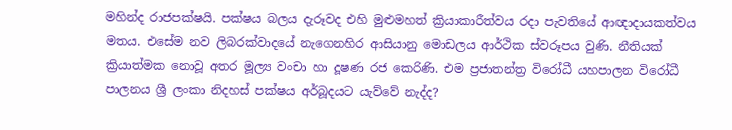මහින්ද රාජපක්ෂයි. පක්ෂය බලය දැරූවද එහි මුළුමහත් ක්‍රියාකාරීත්වය රදා පැවතියේ ආඥාදායකත්වය මතය. එසේම නව ලිබරක්වාදයේ නැගෙනහිර ආසියානු මොඩලය ආර්ථික ස්වරූපය වුණි. නීතියක් ක්‍රියාත්මක නොවූ අතර මූල්‍ය වංචා හා දූෂණ රජ කෙරිණි. එම ප්‍රජාතන්ත්‍ර විරෝධී යහපාලන විරෝධී පාලනය ශ්‍රී ලංකා නිදහස් පක්ෂය අර්බූදයට යැව්වේ නැද්ද?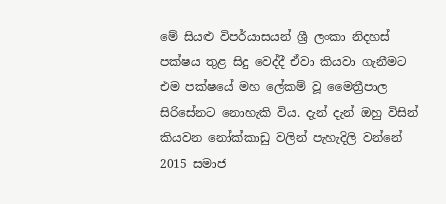මේ සියළු විපර්යාසයන් ශ්‍රී ලංකා නිදහස් පක්ෂය තුළ සිදු වෙද්දී ඒවා කියවා ගැනීමට එම පක්ෂයේ මහ ලේකම් වූ මෛත්‍රීපාල සිරිසේනට නොහැකි විය. දැන් දැන් ඔහු විසින් කියවන නෝක්කාඩු වලින් පැහැදිලි වන්නේ 2015 සමාජ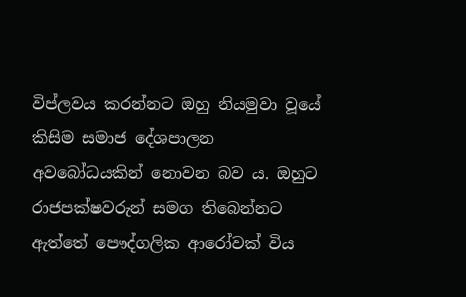විප්ලවය කරන්නට ඔහු නියමුවා වූයේ කිසිම සමාජ දේශපාලන අවබෝධයකින් නොවන බව ය. ඔහුට රාජපක්ෂවරුන් සමග තිබෙන්නට ඇත්තේ පෞද්ගලික ආරෝවක් විය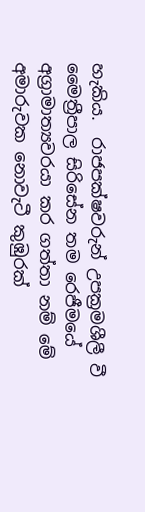හැකිය.  රාජපක්ෂවරුන් උපක්‍රමශීලී වී මෛත්‍රීපාල සිරිසේන තම රෙජීමයේ අග්‍රාමාත්‍යවරයා කර ගත්තා නම් මේ අමාරුවක නොවැටී කුඹුරක්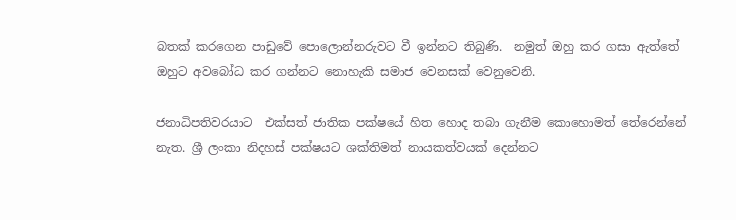බතක් කරගෙන පාඩුවේ පොලොන්නරුවට වී ඉන්නට තිබුණි.  නමුත් ඔහු කර ගසා ඇත්තේ ඔහුට අවබෝධ කර ගන්නට නොහැකි සමාජ වෙනසක් වෙනුවෙනි.

ජනාධිපතිවරයාට  එක්සත් ජාතික පක්ෂයේ හිත හොද තබා ගැනීම කොහොමත් තේරෙන්නේ නැත. ශ්‍රී ලංකා නිදහස් පක්ෂයට ශක්තිමත් නායකත්වයක් දෙන්නට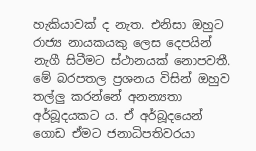හැකියාවක් ද නැත. එනිසා ඔහුට රාජ්‍ය නායකයකු ලෙස දෙපයින් නැගී සිටීමට ස්ථානයක් නොපවතී. මේ බරපතල ප්‍රශනය විසින් ඔහුව තල්ලු කරන්නේ අනන්‍යතා අර්බූදයකට ය. ඒ අර්බූදයෙන් ගොඩ ඒමට ජනාධිපතිවරයා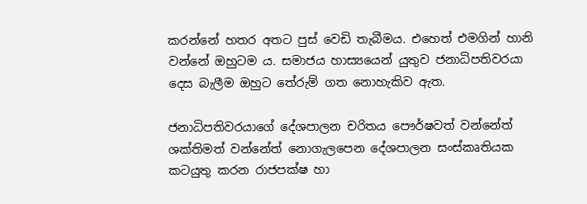කරන්නේ හතර අතට පුස් වෙඩි තැබීමය. එහෙත් එමගින් හානි වන්නේ ඔහුටම ය. සමාජය හාස්‍යයෙන් යුතුව ජනාධිපතිවරයා දෙස බැලීම ඔහුට තේරුම් ගත නොහැකිව ඇත.

ජනාධිපතිවරයාගේ දේශපාලන චරිතය පෞර්ෂවත් වන්නේත් ශක්තිමත් වන්නේත් නොගැලපෙන දේශපාලන සංස්කෘතියක කටයුතු කරන රාජපක්ෂ හා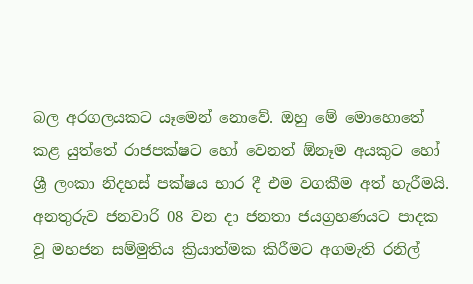බල අරගලයකට යෑමෙන් නොවේ. ඔහු මේ මොහොතේ කළ යුත්තේ රාජපක්ෂට හෝ වෙනත් ඕනෑම අයකුට හෝ ශ්‍රී ලංකා නිදහස් පක්ෂය භාර දී එම වගකීම අත් හැරීමයි. අනතුරුව ජනවාරි 08 වන දා ජනතා ජයග්‍රහණයට පාදක වූ මහජන සම්මුතිය ක්‍රියාත්මක කිරීමට අගමැති රනිල්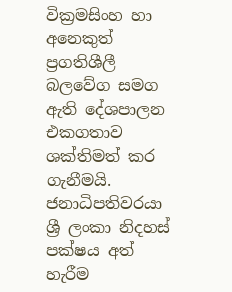වික්‍රමසිංහ හා අනෙකුත් ප්‍රගතිශීලී බලවේග සමග ඇති දේශපාලන එකගතාව ශක්තිමත් කර ගැනීමයි. ජනාධිපතිවරයා ශ්‍රී ලංකා නිදහස් පක්ෂය අත් හැරීම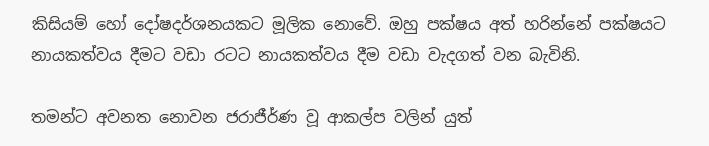කිසියම් හෝ දෝෂදර්ශනයකට මූලික නොවේ. ඔහු පක්ෂය අත් හරින්නේ පක්ෂයට නායකත්වය දීමට වඩා රටට නායකත්වය දීම වඩා වැදගත් වන බැවිනි.

තමන්ට අවනත නොවන ජරාජීර්ණ වූ ආකල්ප වලින් යුත්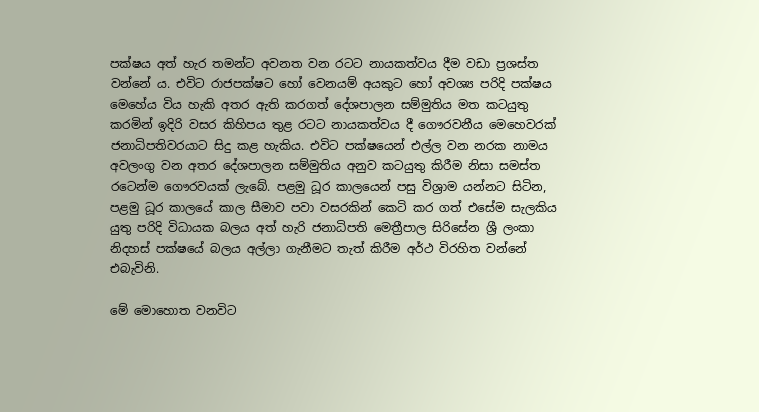පක්ෂය අත් හැර තමන්ට අවනත වන රටට නායකත්වය දීම වඩා ප්‍රශස්ත වන්නේ ය. එවිට රාජපක්ෂට හෝ වෙනයම් අයකුට හෝ අවශ්‍ය පරිදි පක්ෂය මෙහේය විය හැකි අතර ඇති කරගත් දේශපාලන සම්මුතිය මත කටයුතු කරමින් ඉදිරි වසර කිහිපය තුළ රටට නායකත්වය දී ගෞරවනීය මෙහෙවරක් ජනාධිපතිවරයාට සිදු කළ හැකිය. එවිට පක්ෂයෙන් එල්ල වන නරක නාමය අවලංගු වන අතර දේශපාලන සම්මුතිය අනුව කටයුතු කිරීම නිසා සමස්ත රටෙන්ම ගෞරවයක් ලැබේ. පළමු ධූර කාලයෙන් පසු විශ්‍රාම යන්නට සිටින, පළමු ධූර කාලයේ කාල සීමාව පවා වසරකින් කෙටි කර ගත් එසේම සැලකිය යුතු පරිදි විධායක බලය අත් හැරි ජනාධිපති මෙත්‍රීපාල සිරිසේන ශ්‍රී ලංකා නිදහස් පක්ෂයේ බලය අල්ලා ගැනීමට තැත් කිරීම අර්ථ විරහිත වන්නේ එබැවිනි.

මේ මොහොත වනවිට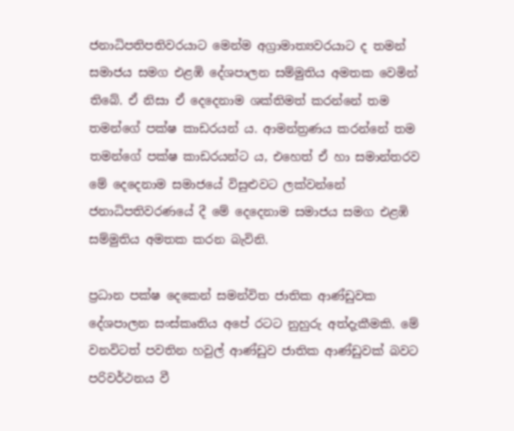ජනාධිපතිපතිවරයාට මෙන්ම අග්‍රාමාත්‍යවරයාට ද තමන් සමාජය සමග එළඹි දේශපාලන සම්මුතිය අමතක වෙමින් තිබේ. ඒ නිසා ඒ දෙදෙනාම ශක්තිමත් කරන්නේ තම තමන්ගේ පක්ෂ කාඩරයන් ය. ආමන්ත්‍රණය කරන්නේ තම තමන්ගේ පක්ෂ කාඩරයන්ට ය, එහෙත් ඒ හා සමාන්තරව මේ දෙදෙනාම සමාජයේ විසුළුවට ලක්වන්නේ ජනාධිපතිවරණයේ දී මේ දෙදෙනාම සමාජය සමග එළඹි සම්මුතිය අමතක කරන බැවිනි.

ප්‍රධාන පක්ෂ දෙකෙන් සමන්විත ජාතික ආණ්ඩුවක දේශපාලන සංස්කෘතිය අපේ රටට නුහුරු අත්දැකීමකි. මේ වනවිටත් පවතින හවුල් ආණ්ඩුව ජාතික ආණ්ඩුවක් බවට පරිවර්ථනය වී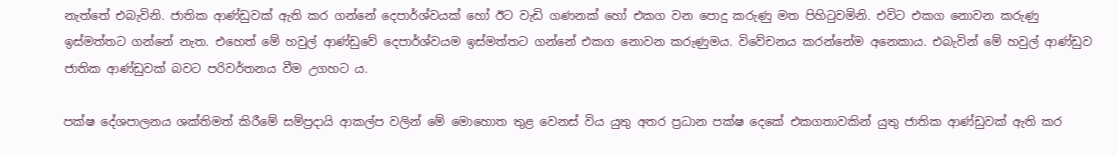නැත්තේ එබැවිනි. ජාතික ආණ්ඩුවක් ඇති කර ගන්නේ දෙපාර්ශ්වයක් හෝ ඊට වැඩි ගණනක් හෝ එකග වන පොදු කරුණු මත පිහිටුවමිනි. එවිට එකග නොවන කරුණු ඉස්මත්තට ගන්නේ නැත. එහෙත් මේ හවුල් ආණ්ඩුවේ දෙපාර්ශ්වයම ඉස්මත්තට ගන්නේ එකග නොවන කරුණුමය. විවේචනය කරන්නේම අනෙකාය. එබැවින් මේ හවුල් ආණ්ඩුව ජාතික ආණ්ඩුවක් බවට පරිවර්තනය වීම උගහට ය.

පක්ෂ දේශපාලනය ශක්තිමත් කිරීමේ සම්ප්‍රදායි ආකල්ප වලින් මේ මොහොත තුළ වෙනස් විය යුතු අතර ප්‍රධාන පක්ෂ දෙකේ එකගතාවකින් යුතු ජාතික ආණ්ඩුවක් ඇති කර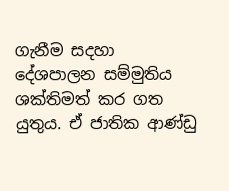ගැනීම සදහා දේශපාලන සම්මුතිය ශක්තිමත් කර ගත යුතුය. ඒ ජාතික ආණ්ඩු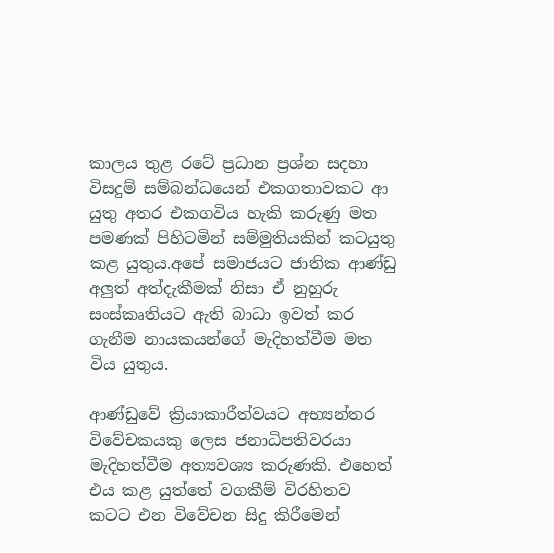කාලය තුළ රටේ ප්‍රධාන ප්‍රශ්න සදහා විසදුම් සම්බන්ධයෙන් එකගතාවකට ආ යුතු අතර එකගවිය හැකි කරුණු මත පමණක් පිහිටමින් සම්මුතියකින් කටයුතු කළ යුතුය.අපේ සමාජයට ජාතික ආණ්ඩු අලුත් අත්දැකීමක් නිසා ඒ නුහුරු සංස්කෘතියට ඇති බාධා ඉවත් කර ගැනීම නායකයන්ගේ මැදිහත්වීම මත විය යුතුය.

ආණ්ඩුවේ ක්‍රියාකාරීත්වයට අභ්‍යන්තර විවේචකයකු ලෙස ජනාධිපතිවරයා මැදිහත්වීම අත්‍යවශ්‍ය කරුණකි. එහෙත් එය කළ යුත්තේ වගකීම් විරහිතව කටට එන විවේචන සිදු කිරීමෙන්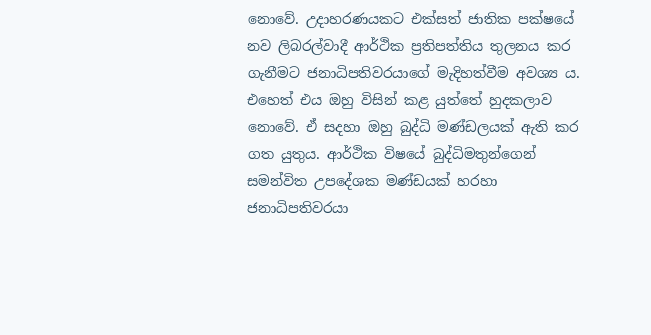නොවේ. උදාහරණයකට එක්සත් ජාතික පක්ෂයේ නව ලිබරල්වාදී ආර්ථික ප්‍රතිපත්තිය තුලනය කර ගැනීමට ජනාධිපතිවරයාගේ මැදිහත්වීම අවශ්‍ය ය. එහෙත් එය ඔහු විසින් කළ යුත්තේ හුදකලාව නොවේ. ඒ සදහා ඔහු බුද්ධි මණ්ඩලයක් ඇති කර ගත යුතුය. ආර්ථික විෂයේ බුද්ධිමතුන්ගෙන් සමන්විත උපදේශක මණ්ඩයක් හරහා ජනාධිපතිවරයා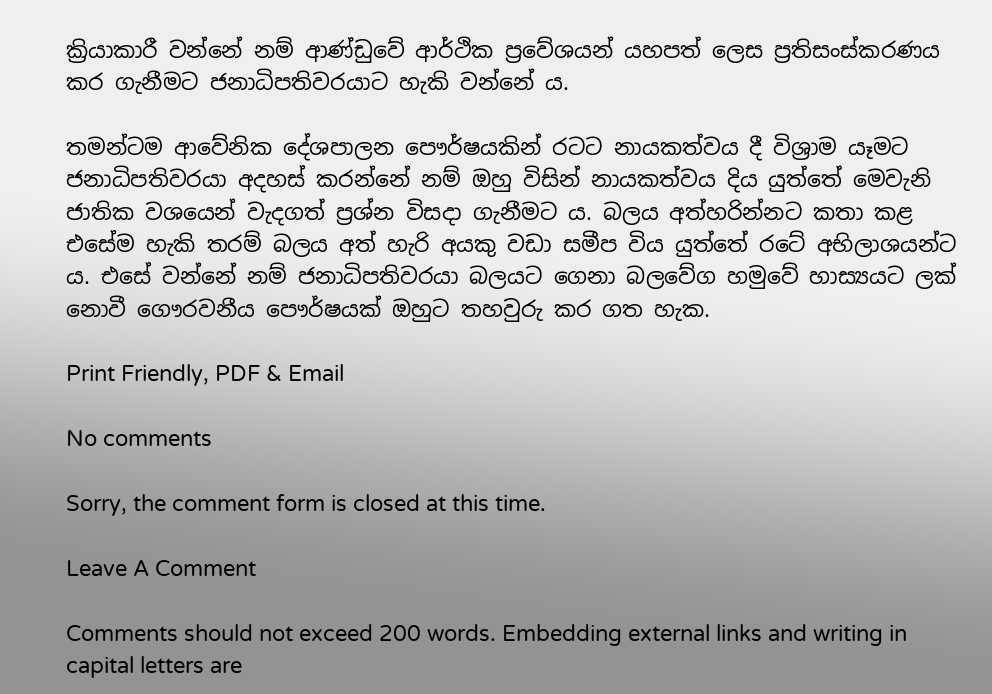ක්‍රියාකාරී වන්නේ නම් ආණ්ඩුවේ ආර්ථික ප්‍රවේශයන් යහපත් ලෙස ප්‍රතිසංස්කරණය කර ගැනීමට ජනාධිපතිවරයාට හැකි වන්නේ ය.

තමන්ටම ආවේනික දේශපාලන පෞර්ෂයකින් රටට නායකත්වය දී විශ්‍රාම යෑමට ජනාධිපතිවරයා අදහස් කරන්නේ නම් ඔහු විසින් නායකත්වය දිය යුත්තේ මෙවැනි ජාතික වශයෙන් වැදගත් ප්‍රශ්න විසදා ගැනීමට ය. බලය අත්හරින්නට කතා කළ එසේම හැකි තරම් බලය අත් හැරි අයකු වඩා සමීප විය යුත්තේ රටේ අභිලාශයන්ට ය. එසේ වන්නේ නම් ජනාධිපතිවරයා බලයට ගෙනා බලවේග හමුවේ හාස්‍යයට ලක් නොවී ගෞරවනීය පෞර්ෂයක් ඔහුට තහවුරු කර ගත හැක.

Print Friendly, PDF & Email

No comments

Sorry, the comment form is closed at this time.

Leave A Comment

Comments should not exceed 200 words. Embedding external links and writing in capital letters are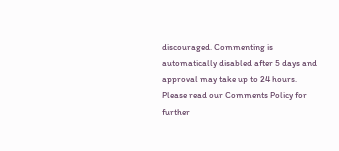discouraged. Commenting is automatically disabled after 5 days and approval may take up to 24 hours. Please read our Comments Policy for further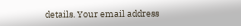details. Your email address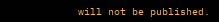will not be published.